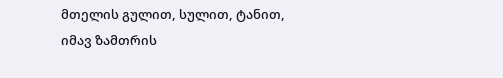მთელის გულით, სულით, ტანით,
იმავ ზამთრის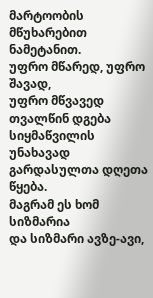მარტოობის
მწუხარებით ნამეტანით.
უფრო მწარედ, უფრო შავად,
უფრო მწვავედ თვალწინ დგება
სიყმაწვილის უნახავად
გარდასულთა დღეთა წყება.
მაგრამ ეს ხომ სიზმარია
და სიზმარი ავზე-ავი,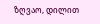ზღვაო, დილით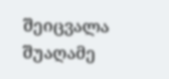შეიცვალა
შუაღამე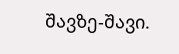შავზე-შავი.